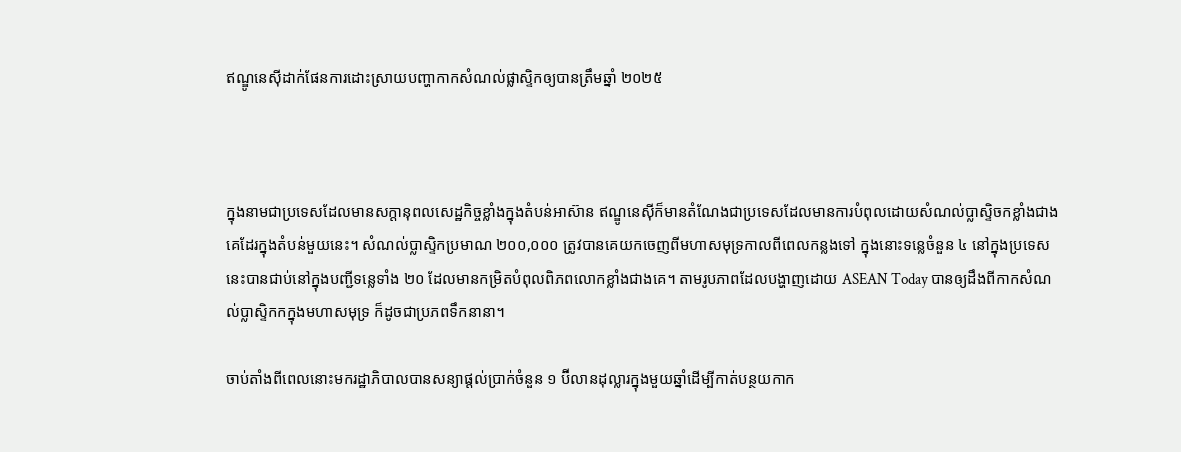ឥណ្ឌូនេស៊ីដាក់ផែនការដោះស្រាយបញ្ហាកាកសំណល់ផ្លាស្ទិកឲ្យបានត្រឹមឆ្នាំ ២០២៥



ក្នុងនាមជាប្រទេសដែលមានសក្តានុពលសេដ្ឋកិច្ចខ្លាំងក្នុងតំបន់អាស៊ាន ឥណ្ឌូនេស៊ីក៏មានតំណែងជាប្រទេសដែលមានការបំពុលដោយសំណល់ប្លាស្ទិចកខ្លាំងជាងគេដែរក្នុងតំបន់មួយនេះ។ សំណល់ប្លាស្ទិកប្រមាណ ២០០,០០០ ត្រូវបានគេយកចេញពីមហាសមុទ្រកាលពីពេលកន្លងទៅ ក្នុងនោះទន្លេចំនួន ៤ នៅក្នុងប្រទេសនេះបានជាប់នៅក្នុងបញ្ជីទន្លេទាំង ២០ ដែលមានកម្រិតបំពុលពិភពលោកខ្លាំងជាងគេ។ តាមរូបភាពដែលបង្ហាញដោយ ASEAN Today បានឲ្យដឹងពីកាកសំណល់ប្លាស្ទិកកក្នុងមហាសមុទ្រ ក៏ដូចជាប្រភពទឹកនានា។

ចាប់តាំងពីពេលនោះមករដ្ឋាភិបាលបានសន្យាផ្តល់ប្រាក់ចំនួន ១ ប៊ីលានដុល្លារក្នុងមួយឆ្នាំដើម្បីកាត់បន្ថយកាក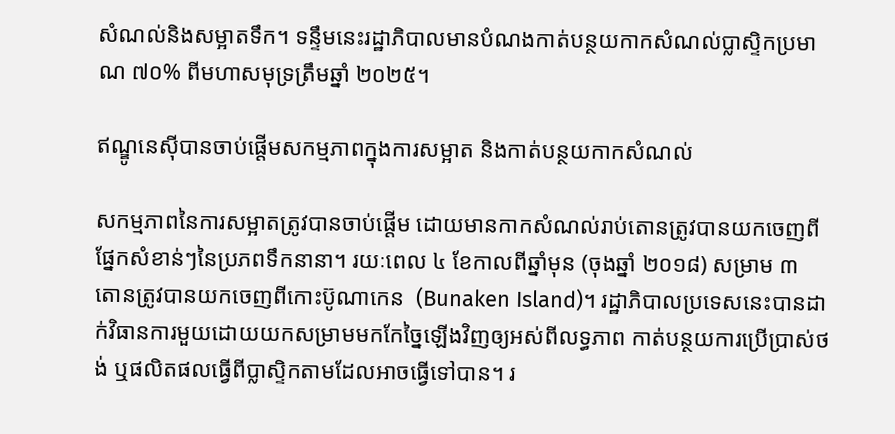សំណល់និងសម្អាតទឹក។ ទន្ទឹមនេះរដ្ឋាភិបាលមានបំណងកាត់បន្ថយកាកសំណល់ប្លាស្ទិកប្រមាណ ៧០% ពីមហាសមុទ្រត្រឹមឆ្នាំ ២០២៥។

ឥណ្ឌូនេស៊ីបានចាប់ផ្តើមសកម្មភាពក្នុងការសម្អាត និងកាត់បន្ថយកាកសំណល់

សកម្មភាពនៃការសម្អាតត្រូវបានចាប់ផ្តើម ដោយមានកាកសំណល់រាប់តោនត្រូវបានយកចេញពីផ្នែកសំខាន់ៗនៃប្រភពទឹកនានា។ រយៈពេល ៤ ខែកាលពីឆ្នាំមុន (ចុងឆ្នាំ ២០១៨) សម្រាម ៣ តោនត្រូវបានយកចេញពីកោះប៊ូណាកេន  (Bunaken Island)។ រដ្ឋាភិបាលប្រទេសនេះបានដាក់វិធានការមួយដោយយកសម្រាមមកកែច្នៃឡើងវិញឲ្យអស់ពីលទ្ធភាព កាត់បន្ថយការប្រើប្រាស់ថង់ ឬផលិតផលធ្វើពីប្លាស្ទិកតាមដែលអាចធ្វើទៅបាន។ រ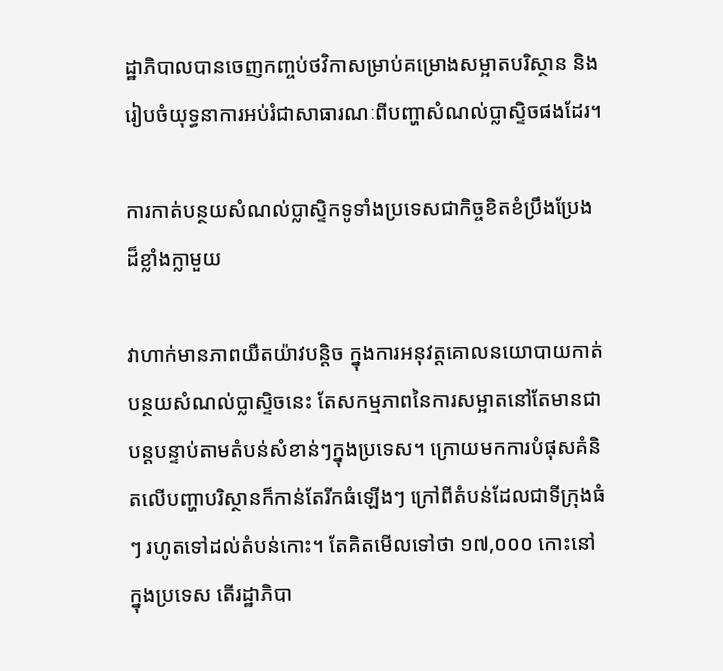ដ្ឋាភិបាលបានចេញកញ្ចប់ថវិកាសម្រាប់គម្រោងសម្អាតបរិស្ថាន និងរៀបចំយុទ្ធនាការអប់រំជាសាធារណៈពីបញ្ហាសំណល់ប្លាស្ទិចផងដែរ។

ការកាត់បន្ថយសំណល់ប្លាស្ទិកទូទាំងប្រទេសជាកិច្ចខិតខំប្រឹងប្រែងដ៏ខ្លាំងក្លាមួយ

វាហាក់មានភាពយឺតយ៉ាវបន្តិច ក្នុងការអនុវត្តគោលនយោបាយកាត់បន្ថយសំណល់ប្លាស្ទិចនេះ តែសកម្មភាពនៃការសម្អាតនៅតែមានជាបន្តបន្ទាប់តាមតំបន់សំខាន់ៗក្នុងប្រទេស។ ក្រោយមកការបំផុសគំនិតលើបញ្ហាបរិស្ថានក៏កាន់តែរីកធំឡើងៗ ក្រៅពីតំបន់ដែលជាទីក្រុងធំៗ រហូតទៅដល់តំបន់កោះ។ តែគិតមើលទៅថា ១៧,០០០ កោះនៅក្នុងប្រទេស តើរដ្ឋាភិបា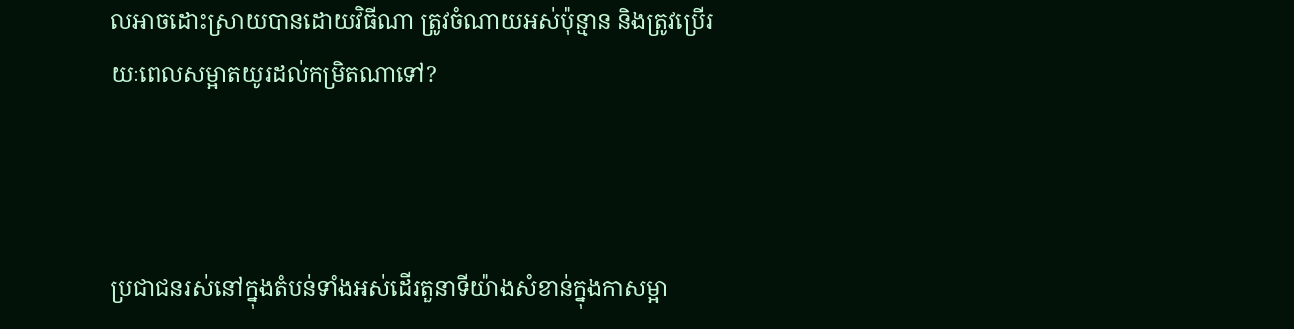លអាចដោះស្រាយបានដោយវិធីណា ត្រូវចំណាយអស់ប៉ុន្មាន និងត្រូវប្រើរយៈពេលសម្អាតយូរដល់កម្រិតណាទៅ?



ប្រជាជនរស់នៅក្នុងតំបន់ទាំងអស់ដើរតួនាទីយ៉ាងសំខាន់ក្នុងកាសម្អា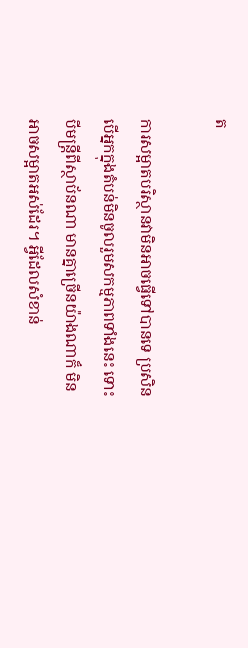ត

ការសម្អាតបរិស្ថានវាមិនអាចធ្វើទៅបានទេ ប្រសិនបើអ្នកក្នុងតំបន់មិនចូលរួមសកម្មភាពទាំងនេះ ទោះបីមន្ត្រីពីស្ថាប័នណា មានគ្នាច្រើនយ៉ាងណាក៏ មិនអាចសម្អាតអស់ដែរ។ អ្វីដែលសំខាន់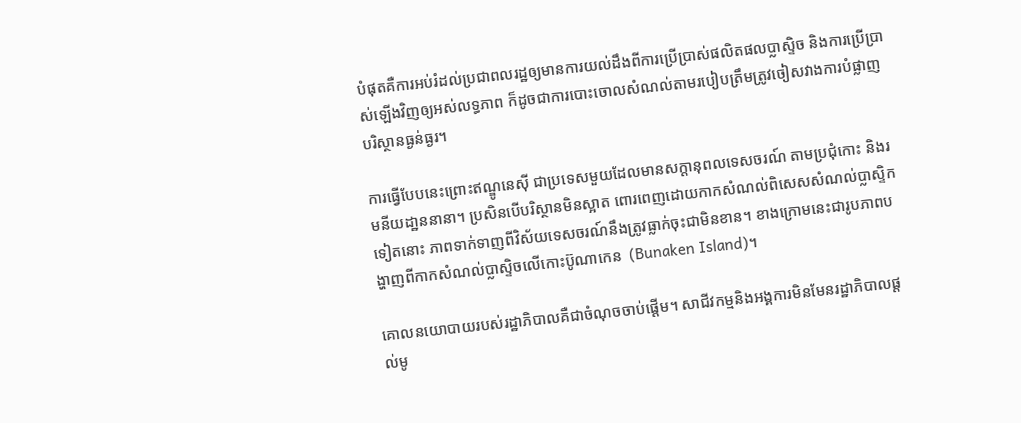បំផុតគឺការអប់រំដល់ប្រជាពលរដ្ឋឲ្យមានការយល់ដឹងពីការប្រើប្រាស់ផលិតផលប្លាស្ទិច និងការប្រើប្រាស់ឡើងវិញឲ្យអស់លទ្ធភាព ក៏ដូចជាការបោះចោលសំណល់តាមរបៀបត្រឹមត្រូវចៀសវាងការបំផ្លាញបរិស្ថានធ្ងន់ធ្ងរ។

ការធ្វើបែបនេះព្រោះឥណ្ឌូនេស៊ី ជាប្រទេសមួយដែលមានសក្តានុពលទេសចរណ៍ តាមប្រជុំកោះ និងរមនីយដា្ឋននានា។ ប្រសិនបើបរិស្ថានមិនស្អាត ពោរពេញដោយកាកសំណល់ពិសេសសំណល់ប្លាស្ទិកទៀតនោះ ភាពទាក់ទាញពីវិស័យទេសចរណ៍នឹងត្រូវធ្លាក់ចុះជាមិនខាន។ ខាងក្រោមនេះជារូបភាពបង្ហាញពីកាកសំណល់ប្លាស្ទិចលើកោះប៊ូណាកេន  (Bunaken Island)។

គោលនយោបាយរបស់រដ្ឋាភិបាលគឺជាចំណុចចាប់ផ្តើម។ សាជីវកម្មនិងអង្គការមិនមែនរដ្ឋាភិបាលផ្តល់មូ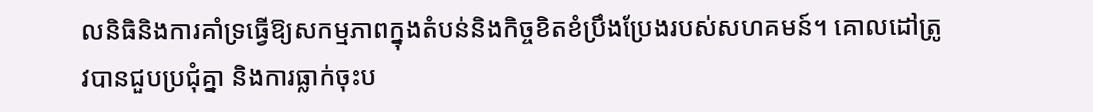លនិធិនិងការគាំទ្រធ្វើឱ្យសកម្មភាពក្នុងតំបន់និងកិច្ចខិតខំប្រឹងប្រែងរបស់សហគមន៍។ គោលដៅត្រូវបានជួបប្រជុំគ្នា និងការធ្លាក់ចុះប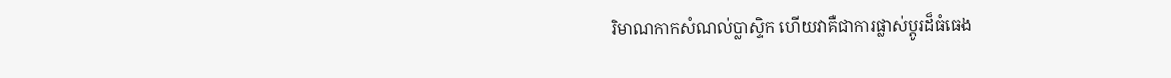រិមាណកាកសំណល់ប្លាស្ទិក ហើយវាគឺជាការផ្លាស់ប្តូរដ៏ធំធេង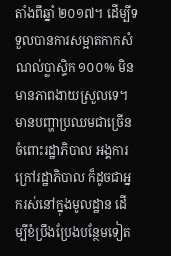តាំងពីឆ្នាំ ២០១៧។ ដើម្បីទទួលបានការសម្អាតកាកសំណល់ប្លាស្ទិក ១០០% មិនមានភាពងាយស្រួលទេ។ មានបញ្ហាប្រឈមជាច្រើនចំពោះរដ្ឋាភិបាល អង្គការក្រៅរដ្ឋាភិបាល ក៏ដូចជាអ្នករស់នៅក្នុងមូលដ្ឋាន ដើម្បីខំប្រឹងប្រែងបន្ថែមទៀត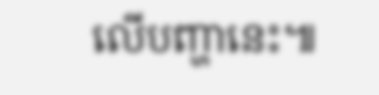លើបញ្ហានេះ៕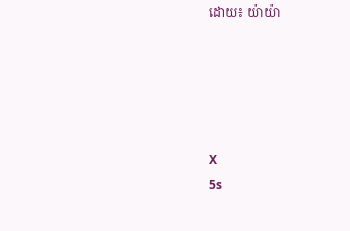ដោយ៖ យ៉ាយ៉ា





X
5s